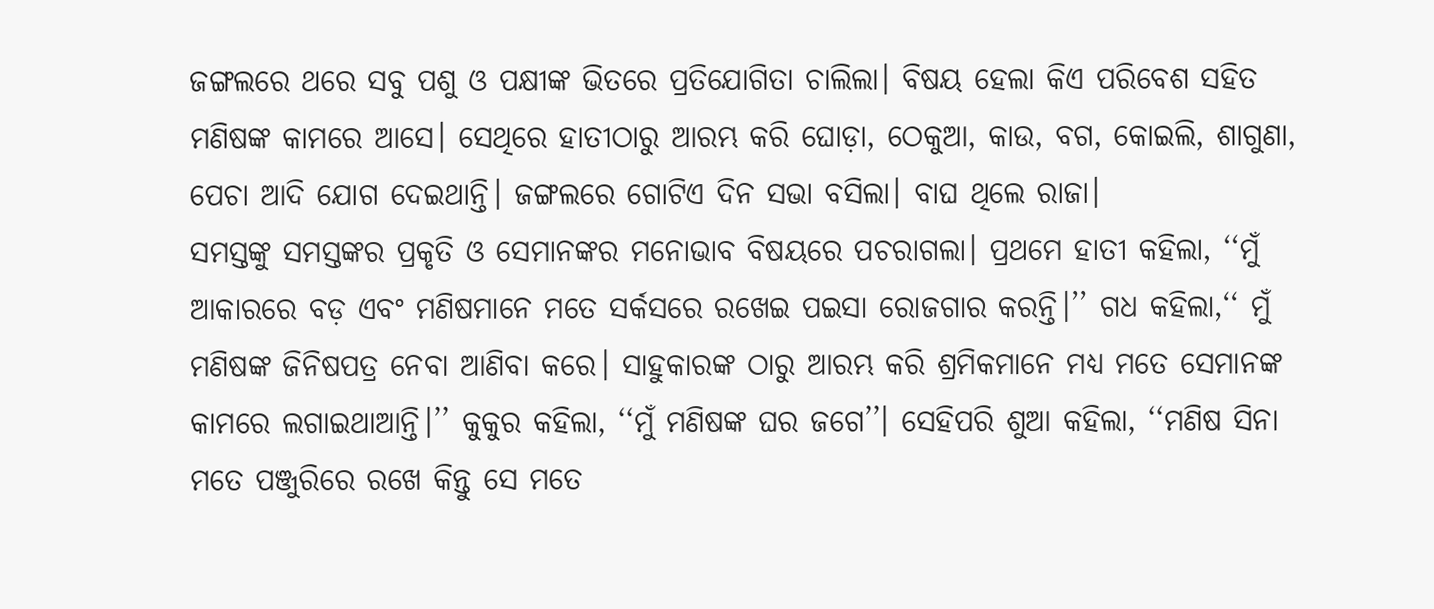ଜଙ୍ଗଲରେ ଥରେ ସବୁ ପଶୁ ଓ ପକ୍ଷୀଙ୍କ ଭିତରେ ପ୍ରତିଯୋଗିତା ଚାଲିଲା। ବିଷୟ ହେଲା କିଏ ପରିବେଶ ସହିତ ମଣିଷଙ୍କ କାମରେ ଆସେ। ସେଥିରେ ହାତୀଠାରୁ ଆରମ୍ଭ କରି ଘୋଡ଼ା, ଠେକୁଆ, କାଉ, ବଗ, କୋଇଲି, ଶାଗୁଣା, ପେଚା ଆଦି ଯୋଗ ଦେଇଥାନ୍ତି। ଜଙ୍ଗଲରେ ଗୋଟିଏ ଦିନ ସଭା ବସିଲା। ବାଘ ଥିଲେ ରାଜା।
ସମସ୍ତଙ୍କୁ ସମସ୍ତଙ୍କର ପ୍ରକୃତି ଓ ସେମାନଙ୍କର ମନୋଭାବ ବିଷୟରେ ପଚରାଗଲା। ପ୍ରଥମେ ହାତୀ କହିଲା, ‘‘ମୁଁ ଆକାରରେ ବଡ଼ ଏବଂ ମଣିଷମାନେ ମତେ ସର୍କସରେ ରଖେଇ ପଇସା ରୋଜଗାର କରନ୍ତି।’’ ଗଧ କହିଲା,‘‘ ମୁଁ ମଣିଷଙ୍କ ଜିନିଷପତ୍ର ନେବା ଆଣିବା କରେ। ସାହୁକାରଙ୍କ ଠାରୁ ଆରମ୍ଭ କରି ଶ୍ରମିକମାନେ ମଧ୍ୟ ମତେ ସେମାନଙ୍କ କାମରେ ଲଗାଇଥାଆନ୍ତି।’’ କୁକୁର କହିଲା, ‘‘ମୁଁ ମଣିଷଙ୍କ ଘର ଜଗେ’’। ସେହିପରି ଶୁଆ କହିଲା, ‘‘ମଣିଷ ସିନା ମତେ ପଞ୍ଜୁରିରେ ରଖେ କିନ୍ତୁ ସେ ମତେ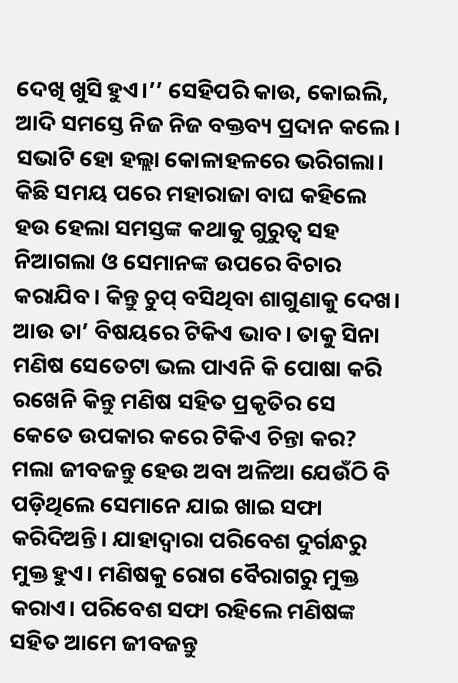ଦେଖି ଖୁସି ହୁଏ।’’ ସେହିପରି କାଉ, କୋଇଲି, ଆଦି ସମସ୍ତେ ନିଜ ନିଜ ବକ୍ତବ୍ୟ ପ୍ରଦାନ କଲେ। ସଭାଟି ହୋ ହଲ୍ଲା କୋଳାହଳରେ ଭରିଗଲା।
କିଛି ସମୟ ପରେ ମହାରାଜା ବାଘ କହିଲେ ହଉ ହେଲା ସମସ୍ତଙ୍କ କଥାକୁ ଗୁରୁତ୍ବ ସହ ନିଆଗଲା ଓ ସେମାନଙ୍କ ଉପରେ ବିଚାର କରାଯିବ। କିନ୍ତୁ ଚୁପ୍ ବସିଥିବା ଶାଗୁଣାକୁ ଦେଖ। ଆଉ ତା’ ବିଷୟରେ ଟିକିଏ ଭାବ। ତାକୁ ସିନା ମଣିଷ ସେତେଟା ଭଲ ପାଏନି କି ପୋଷା କରି ରଖେନି କିନ୍ତୁ ମଣିଷ ସହିତ ପ୍ରକୃତିର ସେ କେତେ ଉପକାର କରେ ଟିକିଏ ଚିନ୍ତା କର? ମଲା ଜୀବଜନ୍ତୁ ହେଉ ଅବା ଅଳିଆ ଯେଉଁଠି ବି ପଡ଼ିଥିଲେ ସେମାନେ ଯାଇ ଖାଇ ସଫା କରିଦିଅନ୍ତି। ଯାହାଦ୍ବାରା ପରିବେଶ ଦୁର୍ଗନ୍ଧରୁ ମୁକ୍ତ ହୁଏ। ମଣିଷକୁ ରୋଗ ବୈରାଗରୁ ମୁକ୍ତ କରାଏ। ପରିବେଶ ସଫା ରହିଲେ ମଣିଷଙ୍କ ସହିତ ଆମେ ଜୀବଜନ୍ତୁ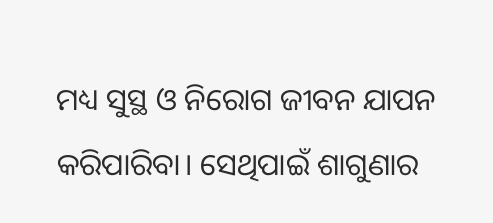ମଧ୍ୟ ସୁସ୍ଥ ଓ ନିରୋଗ ଜୀବନ ଯାପନ କରିପାରିବା। ସେଥିପାଇଁ ଶାଗୁଣାର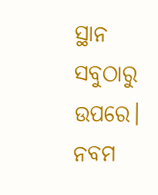ସ୍ଥାନ ସବୁଠାରୁ ଉପରେ।
ନବମ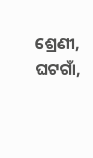ଶ୍ରେଣୀ, ଘଟଗାଁ,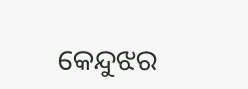କେନ୍ଦୁଝର